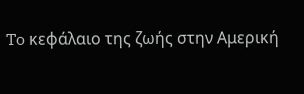To κεφάλαιο της ζωής στην Αμερική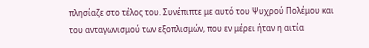πλησίαζε στο τέλος του. Συνέπιπτε με αυτό του Ψυχρού Πολέμου και του ανταγωνισμού των εξοπλισμών, που εν μέρει ήταν η αιτία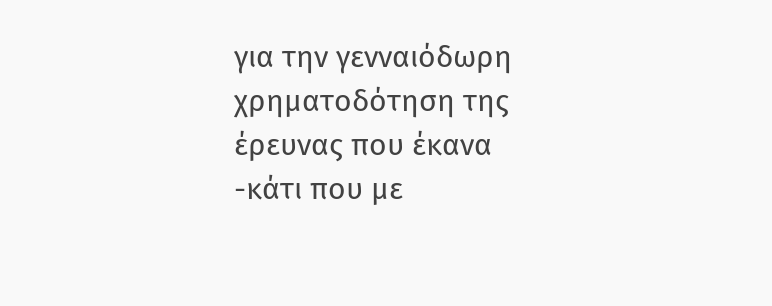για την γενναιόδωρη χρηματοδότηση της έρευνας που έκανα -κάτι που με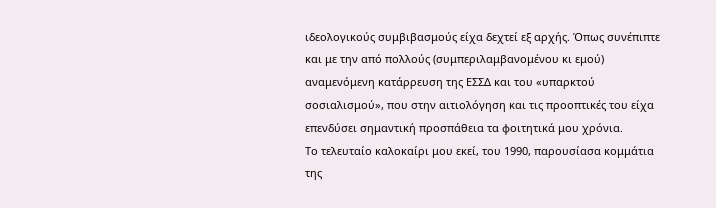ιδεολογικούς συμβιβασμούς είχα δεχτεί εξ αρχής. Όπως συνέπιπτε και με την από πολλούς (συμπεριλαμβανομένου κι εμού) αναμενόμενη κατάρρευση της ΕΣΣΔ και του «υπαρκτού σοσιαλισμού», που στην αιτιολόγηση και τις προοπτικές του είχα επενδύσει σημαντική προσπάθεια τα φοιτητικά μου χρόνια.
Το τελευταίο καλοκαίρι μου εκεί, του 1990, παρουσίασα κομμάτια της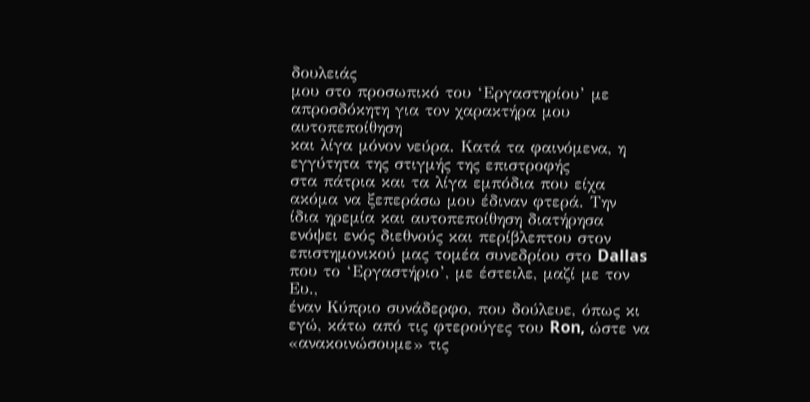δουλειάς
μου στο προσωπικό του ‘Εργαστηρίου’ με απροσδόκητη για τον χαρακτήρα μου αυτοπεποίθηση
και λίγα μόνον νεύρα. Κατά τα φαινόμενα, η εγγύτητα της στιγμής της επιστροφής
στα πάτρια και τα λίγα εμπόδια που είχα ακόμα να ξεπεράσω μου έδιναν φτερά. Την
ίδια ηρεμία και αυτοπεποίθηση διατήρησα ενόψει ενός διεθνούς και περίβλεπτου στον
επιστημονικού μας τομέα συνεδρίου στο Dallas που το ‘Εργαστήριο’, με έστειλε, μαζί με τον Ευ.,
έναν Κύπριο συνάδερφο, που δούλευε, όπως κι εγώ, κάτω από τις φτερούγες του Ron, ώστε να «ανακοινώσουμε» τις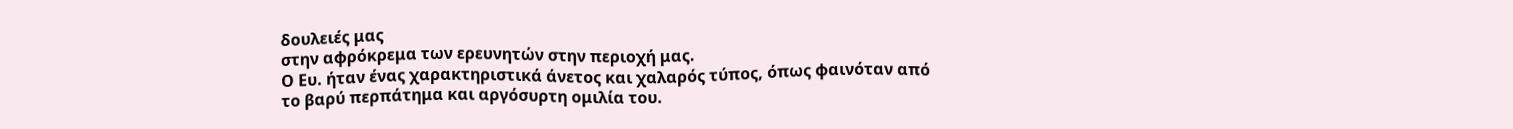δουλειές μας
στην αφρόκρεμα των ερευνητών στην περιοχή μας.
Ο Ευ. ήταν ένας χαρακτηριστικά άνετος και χαλαρός τύπος, όπως φαινόταν από
το βαρύ περπάτημα και αργόσυρτη ομιλία του.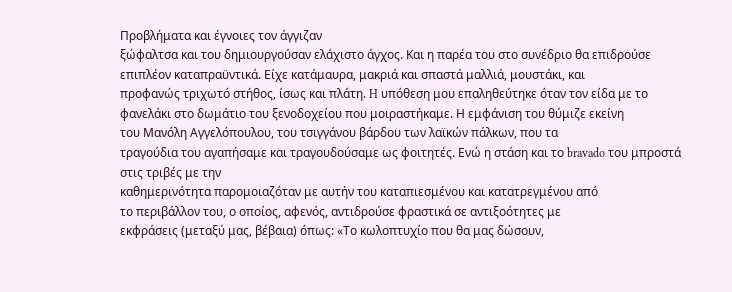Προβλήματα και έγνοιες τον άγγιζαν
ξώφαλτσα και του δημιουργούσαν ελάχιστο άγχος. Και η παρέα του στο συνέδριο θα επιδρούσε
επιπλέον καταπραϋντικά. Είχε κατάμαυρα, μακριά και σπαστά μαλλιά, μουστάκι, και
προφανώς τριχωτό στήθος, ίσως και πλάτη. H υπόθεση μου επαληθεύτηκε όταν τον είδα με το
φανελάκι στο δωμάτιο του ξενοδοχείου που μοιραστήκαμε. Η εμφάνιση του θύμιζε εκείνη
του Μανόλη Αγγελόπουλου, του τσιγγάνου βάρδου των λαϊκών πάλκων, που τα
τραγούδια του αγαπήσαμε και τραγουδούσαμε ως φοιτητές. Ενώ η στάση και το bravado του μπροστά στις τριβές με την
καθημερινότητα παρομοιαζόταν με αυτήν του καταπιεσμένου και κατατρεγμένου από
το περιβάλλον του, ο οποίος, αφενός, αντιδρούσε φραστικά σε αντιξοότητες με
εκφράσεις (μεταξύ μας, βέβαια) όπως: «Το κωλοπτυχίο που θα μας δώσουν,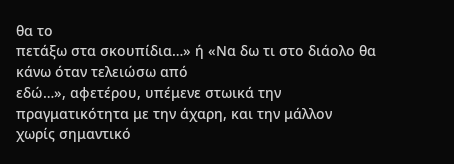θα το
πετάξω στα σκουπίδια…» ή «Να δω τι στο διάολο θα κάνω όταν τελειώσω από
εδώ…», αφετέρου, υπέμενε στωικά την πραγματικότητα με την άχαρη, και την μάλλον
χωρίς σημαντικό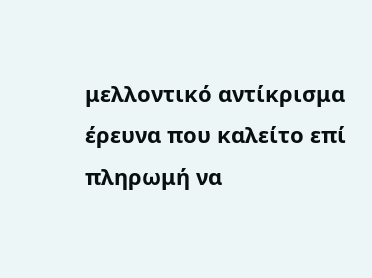μελλοντικό αντίκρισμα έρευνα που καλείτο επί πληρωμή να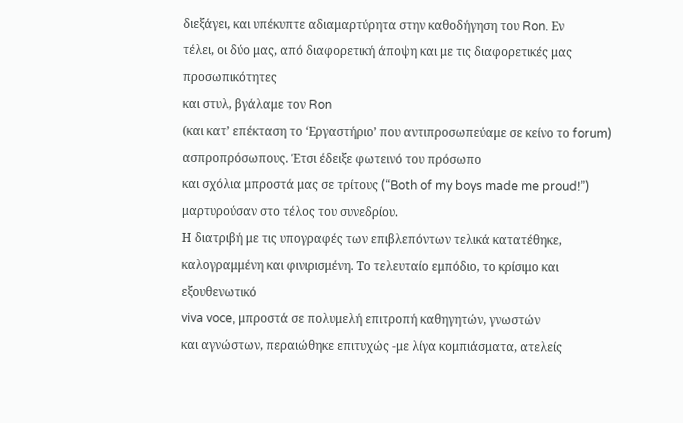διεξάγει, και υπέκυπτε αδιαμαρτύρητα στην καθοδήγηση του Ron. Εν
τέλει, οι δύο μας, από διαφορετική άποψη και με τις διαφορετικές μας προσωπικότητες
και στυλ, βγάλαμε τον Ron
(και κατ’ επέκταση το ‘Εργαστήριο’ που αντιπροσωπεύαμε σε κείνο το forum) ασπροπρόσωπους. Έτσι έδειξε φωτεινό του πρόσωπο
και σχόλια μπροστά μας σε τρίτους (“Both of my boys made me proud!”) μαρτυρούσαν στο τέλος του συνεδρίου.
Η διατριβή με τις υπογραφές των επιβλεπόντων τελικά κατατέθηκε,
καλογραμμένη και φινιρισμένη. Το τελευταίο εμπόδιο, το κρίσιμο και εξουθενωτικό
viva voce, μπροστά σε πολυμελή επιτροπή καθηγητών, γνωστών
και αγνώστων, περαιώθηκε επιτυχώς -με λίγα κομπιάσματα, ατελείς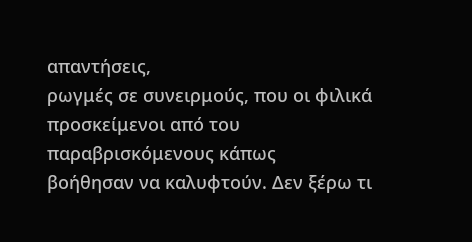απαντήσεις,
ρωγμές σε συνειρμούς, που οι φιλικά προσκείμενοι από του παραβρισκόμενους κάπως
βοήθησαν να καλυφτούν. Δεν ξέρω τι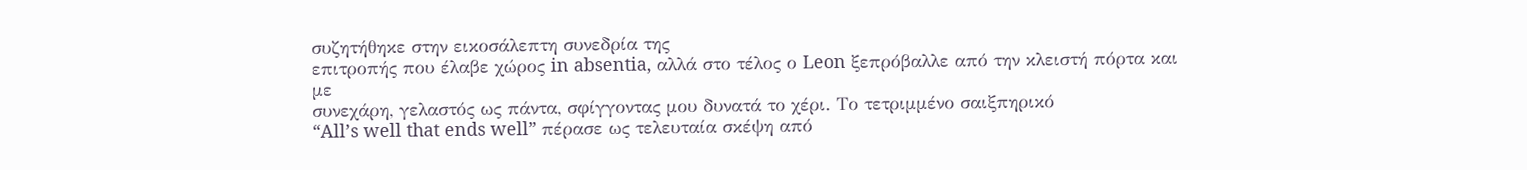συζητήθηκε στην εικοσάλεπτη συνεδρία της
επιτροπής που έλαβε χώρος in absentia, αλλά στο τέλος ο Leon ξεπρόβαλλε από την κλειστή πόρτα και με
συνεχάρη, γελαστός ως πάντα, σφίγγοντας μου δυνατά το χέρι. Το τετριμμένο σαιξπηρικό
“All’s well that ends well” πέρασε ως τελευταία σκέψη από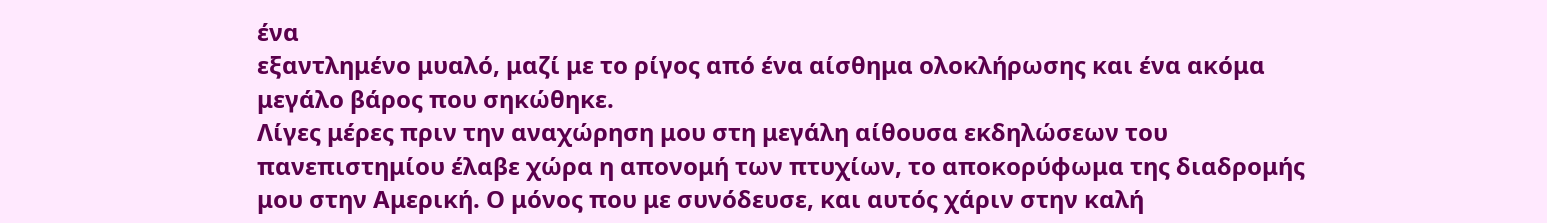ένα
εξαντλημένο μυαλό, μαζί με το ρίγος από ένα αίσθημα ολοκλήρωσης και ένα ακόμα
μεγάλο βάρος που σηκώθηκε.
Λίγες μέρες πριν την αναχώρηση μου στη μεγάλη αίθουσα εκδηλώσεων του
πανεπιστημίου έλαβε χώρα η απονομή των πτυχίων, το αποκορύφωμα της διαδρομής
μου στην Αμερική. Ο μόνος που με συνόδευσε, και αυτός χάριν στην καλή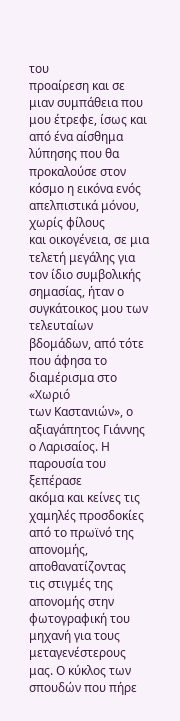του
προαίρεση και σε μιαν συμπάθεια που μου έτρεφε, ίσως και από ένα αίσθημα
λύπησης που θα προκαλούσε στον κόσμο η εικόνα ενός απελπιστικά μόνου, χωρίς φίλους
και οικογένεια, σε μια τελετή μεγάλης για τον ίδιο συμβολικής σημασίας, ήταν ο
συγκάτοικος μου των τελευταίων βδομάδων, από τότε που άφησα το διαμέρισμα στο «Χωριό
των Καστανιών», ο αξιαγάπητος Γιάννης ο Λαρισαίος. Η παρουσία του ξεπέρασε
ακόμα και κείνες τις χαμηλές προσδοκίες από το πρωϊνό της απονομής, αποθανατίζοντας
τις στιγμές της απονομής στην φωτογραφική του μηχανή για τους μεταγενέστερους
μας. Ο κύκλος των σπουδών που πήρε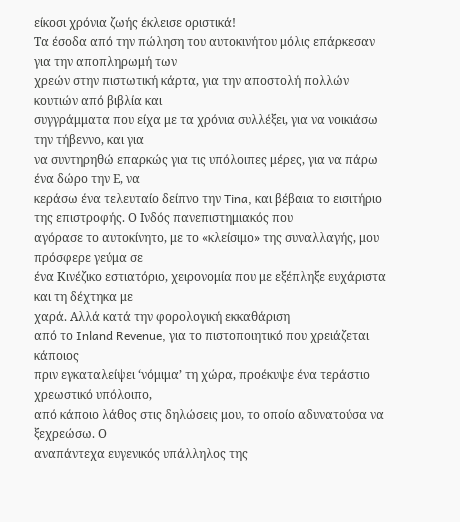είκοσι χρόνια ζωής έκλεισε οριστικά!
Τα έσοδα από την πώληση του αυτοκινήτου μόλις επάρκεσαν για την αποπληρωμή των
χρεών στην πιστωτική κάρτα, για την αποστολή πολλών κουτιών από βιβλία και
συγγράμματα που είχα με τα χρόνια συλλέξει, για να νοικιάσω την τήβεννο, και για
να συντηρηθώ επαρκώς για τις υπόλοιπες μέρες, για να πάρω ένα δώρο την Ε, να
κεράσω ένα τελευταίο δείπνο την Tina, και βέβαια το εισιτήριο της επιστροφής. Ο Ινδός πανεπιστημιακός που
αγόρασε το αυτοκίνητο, με το «κλείσιμο» της συναλλαγής, μου πρόσφερε γεύμα σε
ένα Κινέζικο εστιατόριο, χειρονομία που με εξέπληξε ευχάριστα και τη δέχτηκα με
χαρά. Αλλά κατά την φορολογική εκκαθάριση
από το Inland Revenue, για το πιστοποιητικό που χρειάζεται κάποιος
πριν εγκαταλείψει ‘νόμιμα’ τη χώρα, προέκυψε ένα τεράστιο χρεωστικό υπόλοιπο,
από κάποιο λάθος στις δηλώσεις μου, το οποίο αδυνατούσα να ξεχρεώσω. Ο
αναπάντεχα ευγενικός υπάλληλος της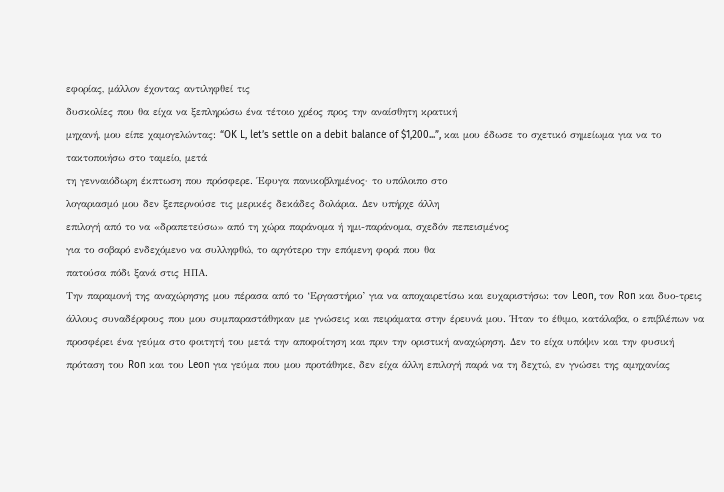εφορίας, μάλλον έχοντας αντιληφθεί τις
δυσκολίες που θα είχα να ξεπληρώσω ένα τέτοιο χρέος προς την αναίσθητη κρατική
μηχανή, μου είπε χαμογελώντας: “OK L, let’s settle on a debit balance of $1,200...”, και μου έδωσε το σχετικό σημείωμα για να το τακτοποιήσω στο ταμείο, μετά
τη γενναιόδωρη έκπτωση που πρόσφερε. Έφυγα πανικοβλημένος· το υπόλοιπο στο
λογαριασμό μου δεν ξεπερνούσε τις μερικές δεκάδες δολάρια. Δεν υπήρχε άλλη
επιλογή από το να «δραπετεύσω» από τη χώρα παράνομα ή ημι-παράνομα, σχεδόν πεπεισμένος
για το σοβαρό ενδεχόμενο να συλληφθώ, το αργότερο την επόμενη φορά που θα
πατούσα πόδι ξανά στις ΗΠΑ.
Την παραμονή της αναχώρησης μου πέρασα από το ‘Εργαστήριο’ για να αποχαιρετίσω και ευχαριστήσω: τον Leon, τον Ron και δυο-τρεις άλλους συναδέρφους που μου συμπαραστάθηκαν με γνώσεις και πειράματα στην έρευνά μου. Ήταν το έθιμο, κατάλαβα, ο επιβλέπων να προσφέρει ένα γεύμα στο φοιτητή του μετά την αποφοίτηση και πριν την οριστική αναχώρηση. Δεν το είχα υπόψιν και την φυσική πρόταση του Ron και του Leon για γεύμα που μου προτάθηκε, δεν είχα άλλη επιλογή παρά να τη δεχτώ, εν γνώσει της αμηχανίας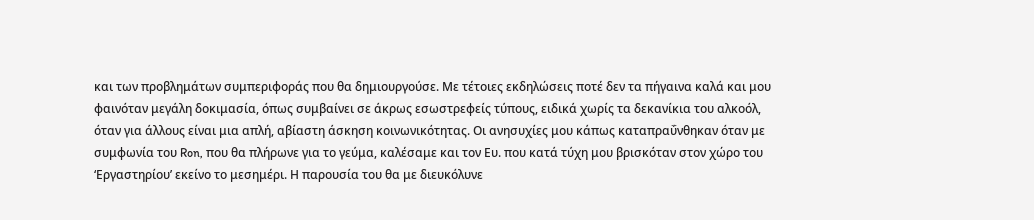και των προβλημάτων συμπεριφοράς που θα δημιουργούσε. Με τέτοιες εκδηλώσεις ποτέ δεν τα πήγαινα καλά και μου φαινόταν μεγάλη δοκιμασία, όπως συμβαίνει σε άκρως εσωστρεφείς τύπους, ειδικά χωρίς τα δεκανίκια του αλκοόλ, όταν για άλλους είναι μια απλή, αβίαστη άσκηση κοινωνικότητας. Οι ανησυχίες μου κάπως καταπραΰνθηκαν όταν με συμφωνία του Ron, που θα πλήρωνε για το γεύμα, καλέσαμε και τον Ευ. που κατά τύχη μου βρισκόταν στον χώρο του ‘Εργαστηρίου’ εκείνο το μεσημέρι. Η παρουσία του θα με διευκόλυνε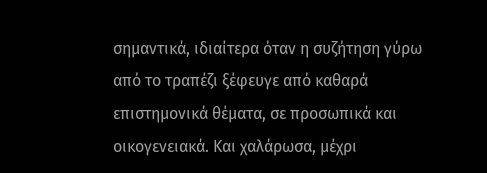σημαντικά, ιδιαίτερα όταν η συζήτηση γύρω από το τραπέζι ξέφευγε από καθαρά επιστημονικά θέματα, σε προσωπικά και οικογενειακά. Και χαλάρωσα, μέχρι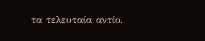τα τελευταία αντίο.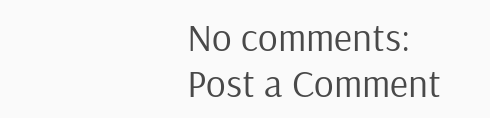No comments:
Post a Comment